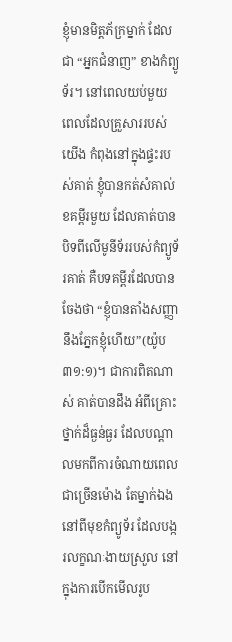ខ្ញុំមានមិត្តភ័ក្រម្នាក់ ដែលជា “អ្នកជំនាញ” ខាងកំព្យូទ័រ។ នៅពេលយប់មួយ ពេលដែលគ្រួសាររបស់យើង កំពុងនៅក្នុងផ្ទះរបស់គាត់ ខ្ញុំបានកត់សំគាល់ខគម្ពីរមួយ ដែលគាត់បានបិទពីលើមូនីទ័ររបស់កំព្យូទ័រគាត់ គឺបទគម្ពីរដែលបានចែងថា “ខ្ញុំបានតាំងសញ្ញានឹងភ្នែកខ្ញុំហើយ”(យ៉ូប ៣១:១)។ ជាការពិតណាស់ គាត់បានដឹង អំពីគ្រោះថ្នាក់ដ៏ធ្ងន់ធ្ងរ ដែលបណ្តាលមកពីការចំណាយពេលជាច្រើនម៉ោង តែម្នាក់ឯង នៅពីមុខកំព្យូទ័រ ដែលបង្ករលក្ខណៈងាយស្រួល នៅក្នុងការបើកមើលរូប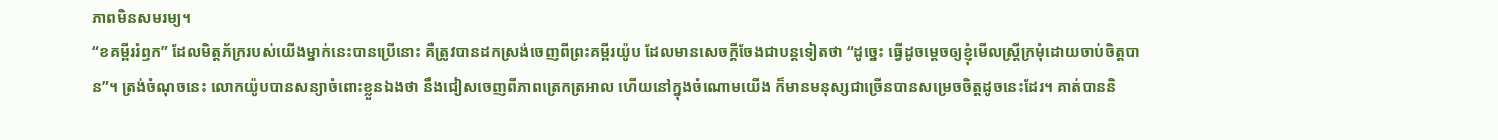ភាពមិនសមរម្យ។
“ខគម្ពីររំឭក” ដែលមិត្តភ័ក្ររបស់យើងម្នាក់នេះបានប្រើនោះ គឺត្រូវបានដកស្រង់ចេញពីព្រះគម្ពីរយ៉ូប ដែលមានសេចក្តីចែងជាបន្តទៀតថា “ដូច្នេះ ធ្វើដូចម្តេចឲ្យខ្ញុំមើលស្ត្រីក្រមុំដោយចាប់ចិត្តបាន”។ ត្រង់ចំណុចនេះ លោកយ៉ូបបានសន្យាចំពោះខ្លួនឯងថា នឹងជៀសចេញពីភាពត្រេកត្រអាល ហើយនៅក្នុងចំណោមយើង ក៏មានមនុស្សជាច្រើនបានសម្រេចចិត្តដូចនេះដែរ។ គាត់បាននិ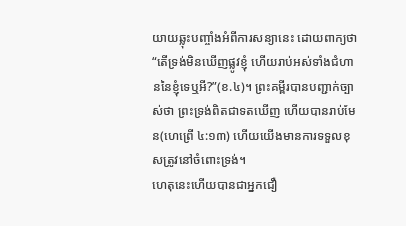យាយឆ្លុះបញ្ចាំងអំពីការសន្យានេះ ដោយពាក្យថា “តើទ្រង់មិនឃើញផ្លូវខ្ញុំ ហើយរាប់អស់ទាំងជំហាននៃខ្ញុំទេឬអី?”(ខ.៤)។ ព្រះគម្ពីរបានបញ្ជាក់ច្បាស់ថា ព្រះទ្រង់ពិតជាទតឃើញ ហើយបានរាប់មែន(ហេព្រើ ៤:១៣) ហើយយើងមានការទទួលខុសត្រូវនៅចំពោះទ្រង់។
ហេតុនេះហើយបានជាអ្នកជឿ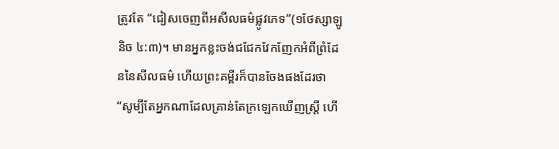ត្រូវតែ “ជៀសចេញពីអសីលធម៌ផ្លូវភេទ”(១ថែស្សាឡូនិច ៤:៣)។ មានអ្នកខ្លះចង់ជជែកវែកញែកអំពីព្រំដែននៃសីលធម៌ ហើយព្រះគម្ពីរក៏បានចែងផងដែរថា “សូម្បីតែអ្នកណាដែលគ្រាន់តែក្រឡេកឃើញស្ត្រី ហើ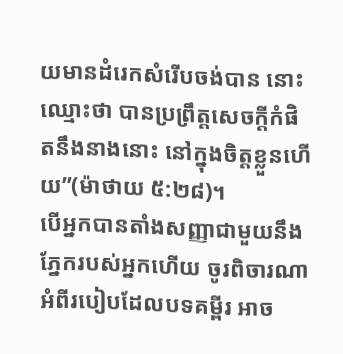យមានដំរេកសំរើបចង់បាន នោះឈ្មោះថា បានប្រព្រឹត្តសេចក្តីកំផិតនឹងនាងនោះ នៅក្នុងចិត្តខ្លួនហើយ”(ម៉ាថាយ ៥:២៨)។
បើអ្នកបានតាំងសញ្ញាជាមួយនឹងភ្នែករបស់អ្នកហើយ ចូរពិចារណាអំពីរបៀបដែលបទគម្ពីរ អាច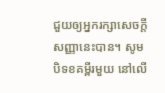ជួយឲ្យអ្នករក្សាសេចក្តីសញ្ញានេះបាន។ សូមបិទខគម្ពីរមួយ នៅលើ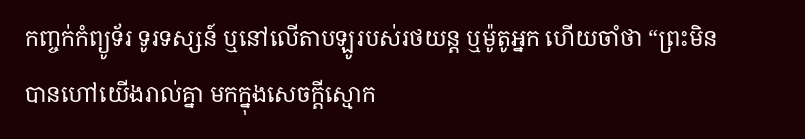កញ្ចក់កំព្យូទ័រ ទូរទស្សន៍ ឬនៅលើតាបឡូរបស់រថយន្ត ឬម៉ូតូអ្នក ហើយចាំថា “ព្រះមិនបានហៅយើងរាល់គ្នា មកក្នុងសេចក្តីស្មោក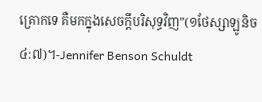គ្រោកទេ គឺមកក្នុងសេចក្តីបរិសុទ្ធវិញ”(១ថែស្សាឡូនិច ៤:៧)។-Jennifer Benson Schuldt